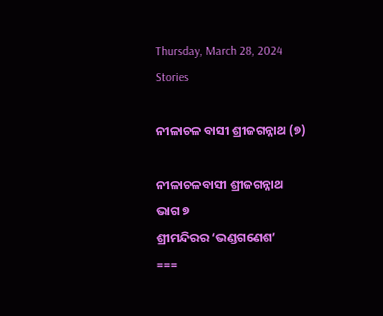Thursday, March 28, 2024
Stories

ନୀଳାଚଳ ବାସୀ ଶ୍ରୀଜଗନ୍ନାଥ (୭)

ନୀଳାଚଳବାସୀ ଶ୍ରୀଜଗନ୍ନାଥ
ଭାଗ ୭
ଶ୍ରୀମନ୍ଦିରର ‘ଭଣ୍ଡଗଣେଶ’
===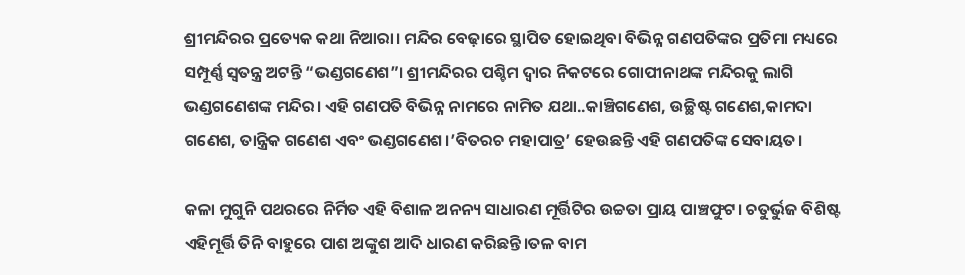ଶ୍ରୀମନ୍ଦିରର ପ୍ରତ୍ୟେକ କଥା ନିଆରା। ମନ୍ଦିର ବେଢ଼ାରେ ସ୍ଥାପିତ ହୋଇଥିବା ବିଭିନ୍ନ ଗଣପତିଙ୍କର ପ୍ରତିମା ମଧ୍ୟରେ ସମ୍ପୂର୍ଣ୍ଣ ସ୍ବତନ୍ତ୍ର ଅଟନ୍ତି “ଭଣ୍ଡଗଣେଶ”। ଶ୍ରୀମନ୍ଦିରର ପଶ୍ଚିମ ଦ୍ବାର ନିକଟରେ ଗୋପୀନାଥଙ୍କ ମନ୍ଦିରକୁ ଲାଗି ଭଣ୍ଡଗଣେଶଙ୍କ ମନ୍ଦିର। ଏହି ଗଣପତି ବିଭିନ୍ନ ନାମରେ ନାମିତ ଯଥା..କାଞ୍ଚିଗଣେଶ, ଉଚ୍ଛିଷ୍ଟ ଗଣେଶ,କାମଦା ଗଣେଶ, ତାନ୍ତ୍ରିକ ଗଣେଶ ଏବଂ ଭଣ୍ଡଗଣେଶ।’ବିତରଚ ମହାପାତ୍ର’ ହେଉଛନ୍ତି ଏହି ଗଣପତିଙ୍କ ସେବାୟତ।

କଳା ମୁଗୁନି ପଥରରେ ନିର୍ମିତ ଏହି ବିଶାଳ ଅନନ୍ୟ ସାଧାରଣ ମୂର୍ତ୍ତିଟିର ଉଚ୍ଚତା ପ୍ରାୟ ପାଞ୍ଚଫୁଟ। ଚତୁର୍ଭୁଜ ବିଶିଷ୍ଟ ଏହିମୂର୍ତ୍ତି ତିନି ବାହୁରେ ପାଶ ଅଙ୍କୁଶ ଆଦି ଧାରଣ କରିଛନ୍ତି।ତଳ ବାମ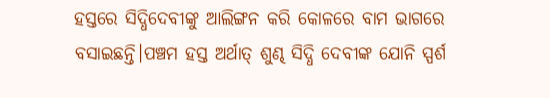ହସ୍ତରେ ସିଦ୍ଧିଦେବୀଙ୍କୁ ଆଲିଙ୍ଗନ କରି କୋଳରେ ବାମ ଭାଗରେ ବସାଇଛନ୍ତି।ପଞ୍ଚମ ହସ୍ତ ଅର୍ଥାତ୍ ଶୁଣ୍ଢ ସିଦ୍ଧି ଦେବୀଙ୍କ ଯୋନି ସ୍ପର୍ଶ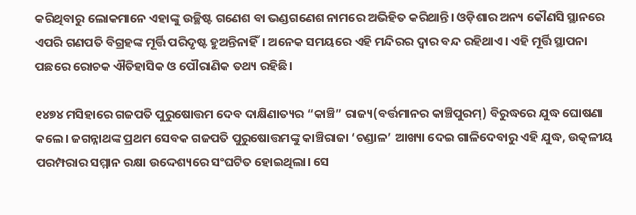କରିଥିବାରୁ ଲୋକମାନେ ଏହାଙ୍କୁ ଉଚ୍ଛିଷ୍ଟ ଗଣେଶ ବା ଭଣ୍ଡଗଣେଶ ନାମରେ ଅଭିହିତ କରିଥାନ୍ତି। ଓଡ଼ିଶାର ଅନ୍ୟ କୌଣସି ସ୍ଥାନରେ ଏପରି ଗଣପତି ବିଗ୍ରହଙ୍କ ମୂର୍ତ୍ତି ପରିଦୃଷ୍ଟ ହୁଅନ୍ତିନାହିଁ। ଅନେକ ସମୟରେ ଏହି ମନ୍ଦିରର ଦ୍ଵାର ବନ୍ଦ ରହିଥାଏ। ଏହି ମୂର୍ତ୍ତି ସ୍ଥାପନା ପଛରେ ରୋଚକ ଐତିହାସିକ ଓ ପୌରାଣିକ ତଥ୍ୟ ରହିଛି।

୧୪୭୪ ମସିହାରେ ଗଜପତି ପୁରୁଷୋତ୍ତମ ଦେବ ଦାକ୍ଷିଣାତ୍ୟର “କାଞ୍ଚି” ରାଜ୍ୟ(ବର୍ତ୍ତମାନର କାଞ୍ଚିପୁରମ୍) ବିରୁଦ୍ଧରେ ଯୁଦ୍ଧ ଘୋଷଣା କଲେ। ଜଗନ୍ନାଥଙ୍କ ପ୍ରଥମ ସେବକ ଗଜପତି ପୁରୁଷୋତ୍ତମଙ୍କୁ କାଞ୍ଚିରାଜା ‘ଚଣ୍ଡାଳ’ ଆଖ୍ୟା ଦେଇ ଗାଳିଦେବାରୁ ଏହି ଯୁଦ୍ଧ, ଉତ୍କଳୀୟ ପରମ୍ପରାର ସମ୍ମାନ ରକ୍ଷା ଉଦ୍ଦେଶ୍ୟରେ ସଂଘଟିତ ହୋଇଥିଲା। ସେ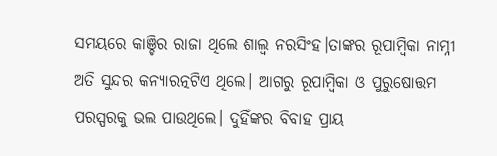ସମୟରେ କାଞ୍ଚିର ରାଜା ଥିଲେ ଶାଲ୍ବ ନରସିଂହ।ତାଙ୍କର ରୂପାମ୍ବିକା ନାମ୍ନୀ ଅତି ସୁନ୍ଦର କନ୍ୟାରତ୍ନଟିଏ ଥିଲେ। ଆଗରୁ ରୂପାମ୍ବିକା ଓ ପୁରୁଷୋତ୍ତମ ପରସ୍ପରକୁ ଭଲ ପାଉଥିଲେ। ଦୁହିଁଙ୍କର ବିବାହ ପ୍ରାୟ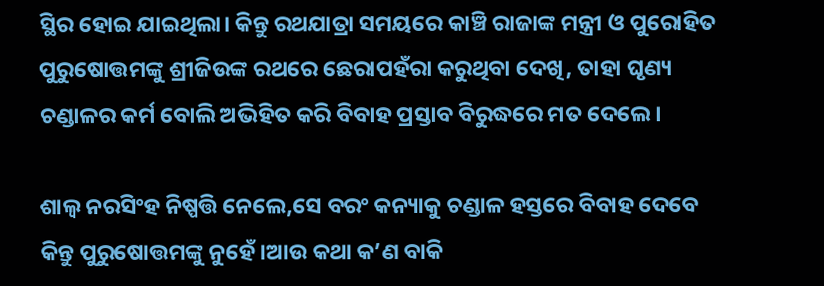ସ୍ଥିର ହୋଇ ଯାଇଥିଲା। କିନ୍ତୁ ରଥଯାତ୍ରା ସମୟରେ କାଞ୍ଚି ରାଜାଙ୍କ ମନ୍ତ୍ରୀ ଓ ପୁରୋହିତ ପୁରୁଷୋତ୍ତମଙ୍କୁ ଶ୍ରୀଜିଉଙ୍କ ରଥରେ ଛେରାପହଁରା କରୁଥିବା ଦେଖି, ତାହା ଘୃଣ୍ୟ ଚଣ୍ଡାଳର କର୍ମ ବୋଲି ଅଭିହିତ କରି ବିବାହ ପ୍ରସ୍ତାବ ବିରୁଦ୍ଧରେ ମତ ଦେଲେ।

ଶାଲ୍ବ ନରସିଂହ ନିଷ୍ପତ୍ତି ନେଲେ,ସେ ବରଂ କନ୍ୟାକୁ ଚଣ୍ଡାଳ ହସ୍ତରେ ବିବାହ ଦେବେ କିନ୍ତୁ ପୁରୁଷୋତ୍ତମଙ୍କୁ ନୁହେଁ।ଆଉ କଥା କ’ଣ ବାକି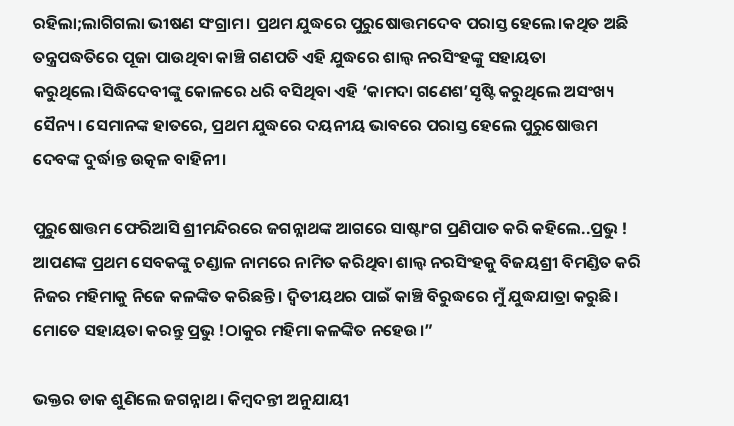ରହିଲା;ଲାଗିଗଲା ଭୀଷଣ ସଂଗ୍ରାମ। ପ୍ରଥମ ଯୁଦ୍ଧରେ ପୁରୁଷୋତ୍ତମଦେବ ପରାସ୍ତ ହେଲେ।କଥିତ ଅଛି ତନ୍ତ୍ରପଦ୍ଧତିରେ ପୂଜା ପାଉଥିବା କାଞ୍ଚି ଗଣପତି ଏହି ଯୁଦ୍ଧରେ ଶାଲ୍ବ ନରସିଂହଙ୍କୁ ସହାୟତା କରୁଥିଲେ।ସିଦ୍ଧିଦେବୀଙ୍କୁ କୋଳରେ ଧରି ବସିଥିବା ଏହି ‘କାମଦା ଗଣେଶ’ସୃଷ୍ଟି କରୁଥିଲେ ଅସଂଖ୍ୟ ସୈନ୍ୟ। ସେମାନଙ୍କ ହାତରେ, ପ୍ରଥମ ଯୁଦ୍ଧରେ ଦୟନୀୟ ଭାବରେ ପରାସ୍ତ ହେଲେ ପୁରୁଷୋତ୍ତମ ଦେବଙ୍କ ଦୁର୍ଦ୍ଧାନ୍ତ ଉତ୍କଳ ବାହିନୀ।

ପୁରୁଷୋତ୍ତମ ଫେରିଆସି ଶ୍ରୀମନ୍ଦିରରେ ଜଗନ୍ନାଥଙ୍କ ଆଗରେ ସାଷ୍ଟାଂଗ ପ୍ରଣିପାତ କରି କହିଲେ..ପ୍ରଭୁ ! ଆପଣଙ୍କ ପ୍ରଥମ ସେବକଙ୍କୁ ଚଣ୍ଡାଳ ନାମରେ ନାମିତ କରିଥିବା ଶାଲ୍ୱ ନରସିଂହକୁ ବିଜୟଶ୍ରୀ ବିମଣ୍ଡିତ କରି ନିଜର ମହିମାକୁ ନିଜେ କଳଙ୍କିତ କରିଛନ୍ତି। ଦ୍ବିତୀୟଥର ପାଇଁ କାଞ୍ଚି ବିରୁଦ୍ଧରେ ମୁଁ ଯୁଦ୍ଧଯାତ୍ରା କରୁଛି। ମୋତେ ସହାୟତା କରନ୍ତୁ ପ୍ରଭୁ !ଠାକୁର ମହିମା କଳଙ୍କିତ ନହେଉ।”

ଭକ୍ତର ଡାକ ଶୁଣିଲେ ଜଗନ୍ନାଥ। କିମ୍ବଦନ୍ତୀ ଅନୁଯାୟୀ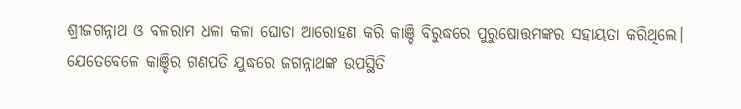ଶ୍ରୀଜଗନ୍ନାଥ ଓ ବଳରାମ ଧଳା କଳା ଘୋଡା ଆରୋହଣ କରି କାଞ୍ଚି ବିରୁଦ୍ଧରେ ପୁରୁଷୋତ୍ତମଙ୍କର ସହାୟତା କରିଥିଲେ। ଯେତେବେଳେ କାଞ୍ଚିର ଗଣପତି ଯୁଦ୍ଧରେ ଜଗନ୍ନାଥଙ୍କ ଉପସ୍ଥିତି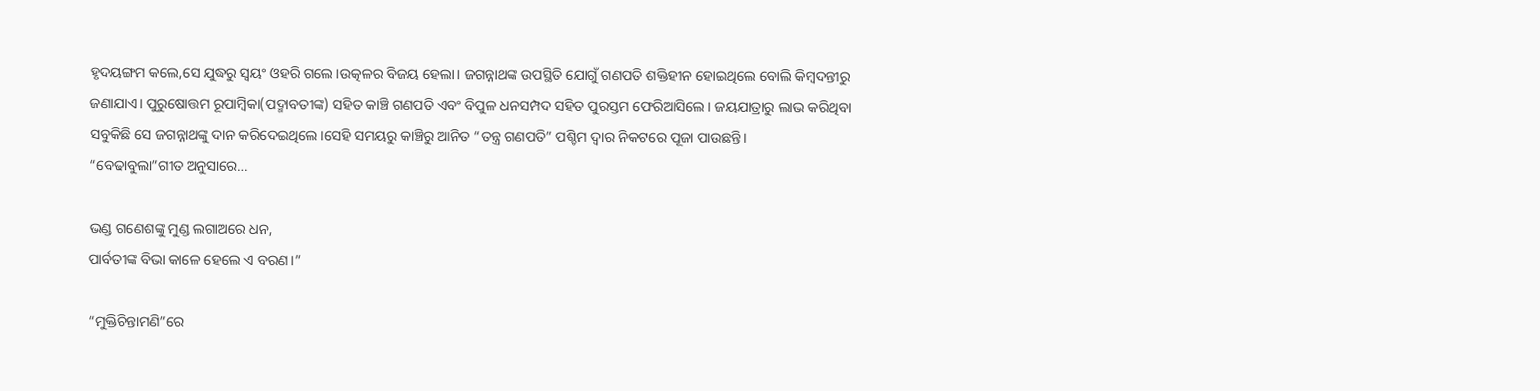ହୃଦୟଙ୍ଗମ କଲେ,ସେ ଯୁଦ୍ଧରୁ ସ୍ବୟଂ ଓହରି ଗଲେ।ଉତ୍କଳର ବିଜୟ ହେଲା। ଜଗନ୍ନାଥଙ୍କ ଉପସ୍ଥିତି ଯୋଗୁଁ ଗଣପତି ଶକ୍ତିହୀନ ହୋଇଥିଲେ ବୋଲି କିମ୍ବଦନ୍ତୀରୁ ଜଣାଯାଏ। ପୁରୁଷୋତ୍ତମ ରୂପାମ୍ବିକା(ପଦ୍ମାବତୀଙ୍କ) ସହିତ କାଞ୍ଚି ଗଣପତି ଏବଂ ବିପୁଳ ଧନସମ୍ପଦ ସହିତ ପୁରସ୍ତମ ଫେରିଆସିଲେ। ଜୟଯାତ୍ରାରୁ ଲାଭ କରିଥିବା ସବୁକିଛି ସେ ଜଗନ୍ନାଥଙ୍କୁ ଦାନ କରିଦେଇଥିଲେ।ସେହି ସମୟରୁ କାଞ୍ଚିରୁ ଆନିତ “ତନ୍ତ୍ର ଗଣପତି” ପଶ୍ଚିମ ଦ୍ବାର ନିକଟରେ ପୂଜା ପାଉଛନ୍ତି।
“ବେଢାବୁଲା”ଗୀତ ଅନୁସାରେ…

ଭଣ୍ଡ ଗଣେଶଙ୍କୁ ମୁଣ୍ଡ ଲଗାଅରେ ଧନ,
ପାର୍ବତୀଙ୍କ ବିଭା କାଳେ ହେଲେ ଏ ବରଣ।”

“ମୁକ୍ତିଚିନ୍ତାମଣି”ରେ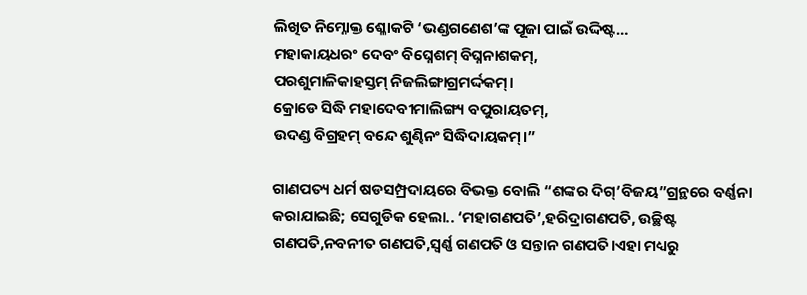ଲିଖିତ ନିମ୍ନୋକ୍ତ ଶ୍ଳୋକଟି ‘ଭଣ୍ଡଗଣେଶ’ଙ୍କ ପୂଜା ପାଇଁ ଉଦ୍ଦିଷ୍ଟ…
ମହାକାୟଧରଂ ଦେବଂ ବିଘ୍ନେଶମ୍ ବିଘ୍ନନାଶକମ୍,
ପରଶୁମାଳିକାହସ୍ତମ୍ ନିଜଲିଙ୍ଗାଗ୍ରମର୍ଦ୍ଦକମ୍।
କ୍ରୋଡେ ସିଦ୍ଧି ମହାଦେବୀମାଲିଙ୍ଗ୍ୟ ବପୁରାୟତମ୍,
ଉଦଣ୍ଡ ବିଗ୍ରହମ୍ ବନ୍ଦେ ଶୁଣ୍ଢିନଂ ସିଦ୍ଧିଦାୟକମ୍।”

ଗାଣପତ୍ୟ ଧର୍ମ ଷଡସମ୍ପ୍ରଦାୟରେ ବିଭକ୍ତ ବୋଲି “ଶଙ୍କର ଦିଗ୍’ବିଜୟ”ଗ୍ରନ୍ଥରେ ବର୍ଣ୍ଣନା କରାଯାଇଛି; ସେଗୁଡିକ ହେଲା.. ‘ମହାଗଣପତି’,ହରିଦ୍ରାଗଣପତି, ଉଚ୍ଛିଷ୍ଟ ଗଣପତି,ନବନୀତ ଗଣପତି,ସ୍ବର୍ଣ୍ଣ ଗଣପତି ଓ ସନ୍ତାନ ଗଣପତି।ଏହା ମଧ୍ୟରୁ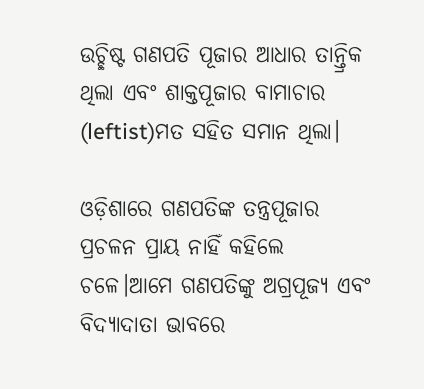ଉଚ୍ଛିଷ୍ଟ ଗଣପତି ପୂଜାର ଆଧାର ତାନ୍ତ୍ରିକ ଥିଲା ଏବଂ ଶାକ୍ତପୂଜାର ବାମାଚାର (leftist)ମତ ସହିତ ସମାନ ଥିଲା।

ଓଡ଼ିଶାରେ ଗଣପତିଙ୍କ ତନ୍ତ୍ରପୂଜାର ପ୍ରଚଳନ ପ୍ରାୟ ନାହିଁ କହିଲେ ଚଳେ।ଆମେ ଗଣପତିଙ୍କୁ ଅଗ୍ରପୂଜ୍ୟ ଏବଂ ବିଦ୍ୟାଦାତା ଭାବରେ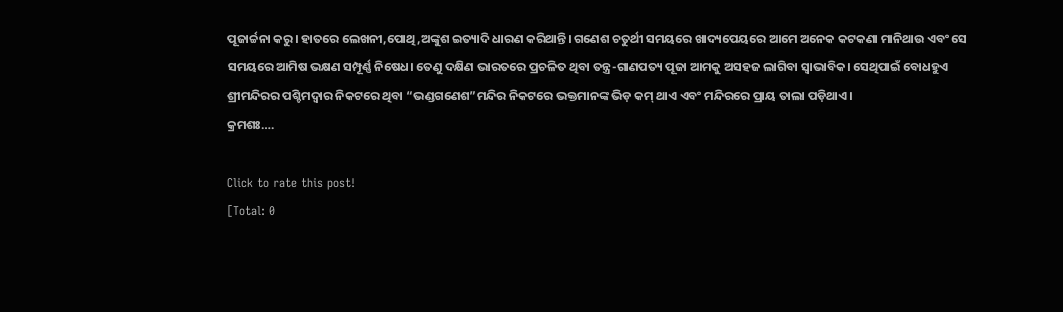ପୂଜାର୍ଚ୍ଚନା କରୁ। ହାତରେ ଲେଖନୀ,ପୋଥି,ଅଙ୍କୁଶ ଇତ୍ୟାଦି ଧାରଣ କରିଥାନ୍ତି। ଗଣେଶ ଚତୁର୍ଥୀ ସମୟରେ ଖାଦ୍ୟପେୟରେ ଆମେ ଅନେକ କଟକଣା ମାନିଥାଉ ଏବଂ ସେ ସମୟରେ ଆମିଷ ଭକ୍ଷଣ ସମ୍ପୂର୍ଣ୍ଣ ନିଷେଧ। ତେଣୁ ଦକ୍ଷିଣ ଭାରତରେ ପ୍ରଚଳିତ ଥିବା ତନ୍ତ୍ର-ଗାଣପତ୍ୟ ପୂଜା ଆମକୁ ଅସହଜ ଲାଗିବା ସ୍ବାଭାବିକ। ସେଥିପାଇଁ ବୋଧହୁଏ ଶ୍ରୀମନ୍ଦିରର ପଶ୍ଚିମଦ୍ବାର ନିକଟରେ ଥିବା “ଭଣ୍ଡଗଣେଶ”ମନ୍ଦିର ନିକଟରେ ଭକ୍ତମାନଙ୍କ ଭିଡ଼ କମ୍ ଥାଏ ଏବଂ ମନ୍ଦିରରେ ପ୍ରାୟ ତାଲା ପଡ଼ିଥାଏ।
କ୍ରମଶଃ….

Click to rate this post!
[Total: 0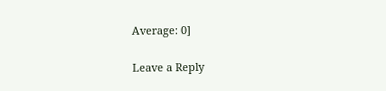Average: 0]

Leave a Reply